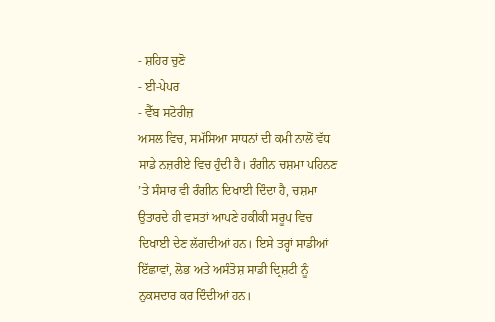- ਸ਼ਹਿਰ ਚੁਣੋ
- ਈ-ਪੇਪਰ
- ਵੈੱਬ ਸਟੋਰੀਜ਼
ਅਸਲ ਵਿਚ, ਸਮੱਸਿਆ ਸਾਧਨਾਂ ਦੀ ਕਮੀ ਨਾਲੋਂ ਵੱਧ ਸਾਡੇ ਨਜ਼ਰੀਏ ਵਿਚ ਹੁੰਦੀ ਹੈ। ਰੰਗੀਨ ਚਸ਼ਮਾ ਪਹਿਨਣ ’ਤੇ ਸੰਸਾਰ ਵੀ ਰੰਗੀਨ ਦਿਖਾਈ ਦਿੰਦਾ ਹੈ, ਚਸ਼ਮਾ ਉਤਾਰਦੇ ਹੀ ਵਸਤਾਂ ਆਪਣੇ ਹਕੀਕੀ ਸਰੂਪ ਵਿਚ ਦਿਖਾਈ ਦੇਣ ਲੱਗਦੀਆਂ ਹਨ। ਇਸੇ ਤਰ੍ਹਾਂ ਸਾਡੀਆਂ ਇੱਛਾਵਾਂ, ਲੋਭ ਅਤੇ ਅਸੰਤੋਸ਼ ਸਾਡੀ ਦ੍ਰਿਸ਼ਟੀ ਨੂੰ ਨੁਕਸਦਾਰ ਕਰ ਦਿੰਦੀਆਂ ਹਨ।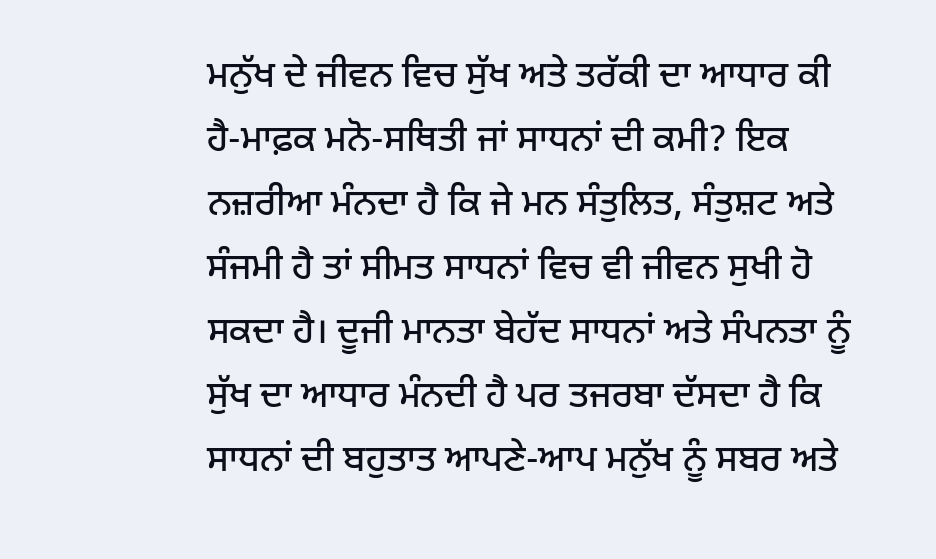ਮਨੁੱਖ ਦੇ ਜੀਵਨ ਵਿਚ ਸੁੱਖ ਅਤੇ ਤਰੱਕੀ ਦਾ ਆਧਾਰ ਕੀ ਹੈ-ਮਾਫ਼ਕ ਮਨੋ-ਸਥਿਤੀ ਜਾਂ ਸਾਧਨਾਂ ਦੀ ਕਮੀ? ਇਕ ਨਜ਼ਰੀਆ ਮੰਨਦਾ ਹੈ ਕਿ ਜੇ ਮਨ ਸੰਤੁਲਿਤ, ਸੰਤੁਸ਼ਟ ਅਤੇ ਸੰਜਮੀ ਹੈ ਤਾਂ ਸੀਮਤ ਸਾਧਨਾਂ ਵਿਚ ਵੀ ਜੀਵਨ ਸੁਖੀ ਹੋ ਸਕਦਾ ਹੈ। ਦੂਜੀ ਮਾਨਤਾ ਬੇਹੱਦ ਸਾਧਨਾਂ ਅਤੇ ਸੰਪਨਤਾ ਨੂੰ ਸੁੱਖ ਦਾ ਆਧਾਰ ਮੰਨਦੀ ਹੈ ਪਰ ਤਜਰਬਾ ਦੱਸਦਾ ਹੈ ਕਿ ਸਾਧਨਾਂ ਦੀ ਬਹੁਤਾਤ ਆਪਣੇ-ਆਪ ਮਨੁੱਖ ਨੂੰ ਸਬਰ ਅਤੇ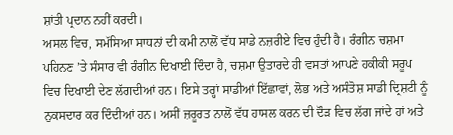ਸ਼ਾਂਤੀ ਪ੍ਰਦਾਨ ਨਹੀਂ ਕਰਦੀ।
ਅਸਲ ਵਿਚ, ਸਮੱਸਿਆ ਸਾਧਨਾਂ ਦੀ ਕਮੀ ਨਾਲੋਂ ਵੱਧ ਸਾਡੇ ਨਜ਼ਰੀਏ ਵਿਚ ਹੁੰਦੀ ਹੈ। ਰੰਗੀਨ ਚਸ਼ਮਾ ਪਹਿਨਣ ’ਤੇ ਸੰਸਾਰ ਵੀ ਰੰਗੀਨ ਦਿਖਾਈ ਦਿੰਦਾ ਹੈ, ਚਸ਼ਮਾ ਉਤਾਰਦੇ ਹੀ ਵਸਤਾਂ ਆਪਣੇ ਹਕੀਕੀ ਸਰੂਪ ਵਿਚ ਦਿਖਾਈ ਦੇਣ ਲੱਗਦੀਆਂ ਹਨ। ਇਸੇ ਤਰ੍ਹਾਂ ਸਾਡੀਆਂ ਇੱਛਾਵਾਂ, ਲੋਭ ਅਤੇ ਅਸੰਤੋਸ਼ ਸਾਡੀ ਦ੍ਰਿਸ਼ਟੀ ਨੂੰ ਨੁਕਸਦਾਰ ਕਰ ਦਿੰਦੀਆਂ ਹਨ। ਅਸੀਂ ਜ਼ਰੂਰਤ ਨਾਲੋਂ ਵੱਧ ਹਾਸਲ ਕਰਨ ਦੀ ਦੌੜ ਵਿਚ ਲੱਗ ਜਾਂਦੇ ਹਾਂ ਅਤੇ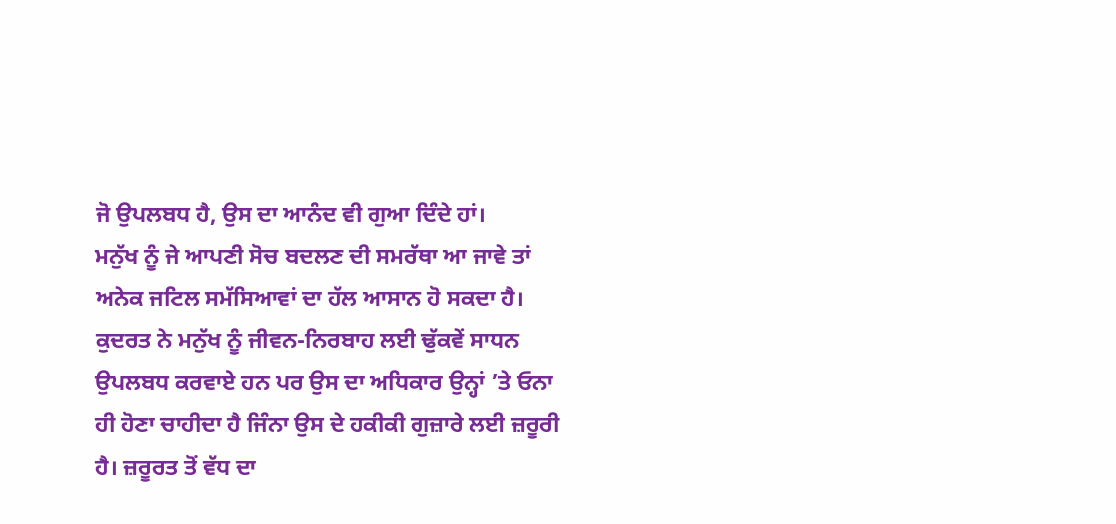ਜੋ ਉਪਲਬਧ ਹੈ, ਉਸ ਦਾ ਆਨੰਦ ਵੀ ਗੁਆ ਦਿੰਦੇ ਹਾਂ।
ਮਨੁੱਖ ਨੂੰ ਜੇ ਆਪਣੀ ਸੋਚ ਬਦਲਣ ਦੀ ਸਮਰੱਥਾ ਆ ਜਾਵੇ ਤਾਂ ਅਨੇਕ ਜਟਿਲ ਸਮੱਸਿਆਵਾਂ ਦਾ ਹੱਲ ਆਸਾਨ ਹੋ ਸਕਦਾ ਹੈ। ਕੁਦਰਤ ਨੇ ਮਨੁੱਖ ਨੂੰ ਜੀਵਨ-ਨਿਰਬਾਹ ਲਈ ਢੁੱਕਵੇਂ ਸਾਧਨ ਉਪਲਬਧ ਕਰਵਾਏ ਹਨ ਪਰ ਉਸ ਦਾ ਅਧਿਕਾਰ ਉਨ੍ਹਾਂ ’ਤੇ ਓਨਾ ਹੀ ਹੋਣਾ ਚਾਹੀਦਾ ਹੈ ਜਿੰਨਾ ਉਸ ਦੇ ਹਕੀਕੀ ਗੁਜ਼ਾਰੇ ਲਈ ਜ਼ਰੂਰੀ ਹੈ। ਜ਼ਰੂਰਤ ਤੋਂ ਵੱਧ ਦਾ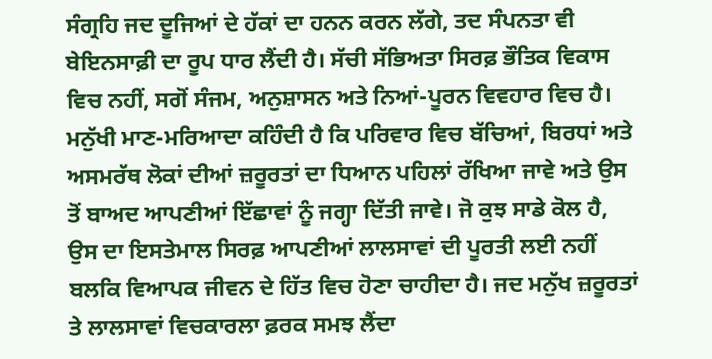ਸੰਗ੍ਰਹਿ ਜਦ ਦੂਜਿਆਂ ਦੇ ਹੱਕਾਂ ਦਾ ਹਨਨ ਕਰਨ ਲੱਗੇ, ਤਦ ਸੰਪਨਤਾ ਵੀ ਬੇਇਨਸਾਫ਼ੀ ਦਾ ਰੂਪ ਧਾਰ ਲੈਂਦੀ ਹੈ। ਸੱਚੀ ਸੱਭਿਅਤਾ ਸਿਰਫ਼ ਭੌਤਿਕ ਵਿਕਾਸ ਵਿਚ ਨਹੀਂ, ਸਗੋਂ ਸੰਜਮ, ਅਨੁਸ਼ਾਸਨ ਅਤੇ ਨਿਆਂ-ਪੂਰਨ ਵਿਵਹਾਰ ਵਿਚ ਹੈ।
ਮਨੁੱਖੀ ਮਾਣ-ਮਰਿਆਦਾ ਕਹਿੰਦੀ ਹੈ ਕਿ ਪਰਿਵਾਰ ਵਿਚ ਬੱਚਿਆਂ, ਬਿਰਧਾਂ ਅਤੇ ਅਸਮਰੱਥ ਲੋਕਾਂ ਦੀਆਂ ਜ਼ਰੂਰਤਾਂ ਦਾ ਧਿਆਨ ਪਹਿਲਾਂ ਰੱਖਿਆ ਜਾਵੇ ਅਤੇ ਉਸ ਤੋਂ ਬਾਅਦ ਆਪਣੀਆਂ ਇੱਛਾਵਾਂ ਨੂੰ ਜਗ੍ਹਾ ਦਿੱਤੀ ਜਾਵੇ। ਜੋ ਕੁਝ ਸਾਡੇ ਕੋਲ ਹੈ, ਉਸ ਦਾ ਇਸਤੇਮਾਲ ਸਿਰਫ਼ ਆਪਣੀਆਂ ਲਾਲਸਾਵਾਂ ਦੀ ਪੂਰਤੀ ਲਈ ਨਹੀਂ ਬਲਕਿ ਵਿਆਪਕ ਜੀਵਨ ਦੇ ਹਿੱਤ ਵਿਚ ਹੋਣਾ ਚਾਹੀਦਾ ਹੈ। ਜਦ ਮਨੁੱਖ ਜ਼ਰੂਰਤਾਂ ਤੇ ਲਾਲਸਾਵਾਂ ਵਿਚਕਾਰਲਾ ਫ਼ਰਕ ਸਮਝ ਲੈਂਦਾ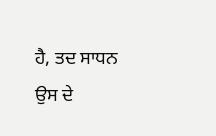ਹੈ, ਤਦ ਸਾਧਨ ਉਸ ਦੇ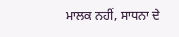ਮਾਲਕ ਨਹੀਂ, ਸਾਧਨਾ ਦੇ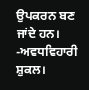ਉਪਕਰਨ ਬਣ ਜਾਂਦੇ ਹਨ। -ਅਵਧਵਿਹਾਰੀ ਸ਼ੁਕਲ।